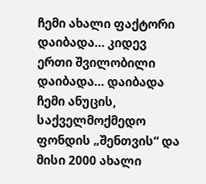ჩემი ახალი ფაქტორი
დაიბადა… კიდევ ერთი შვილობილი დაიბადა… დაიბადა ჩემი ანუცის, საქველმოქმედო ფონდის „შენთვის“ და მისი 2000 ახალი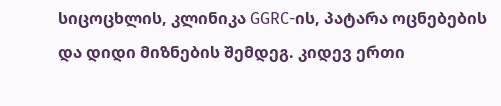სიცოცხლის, კლინიკა GGRC-ის, პატარა ოცნებების და დიდი მიზნების შემდეგ. კიდევ ერთი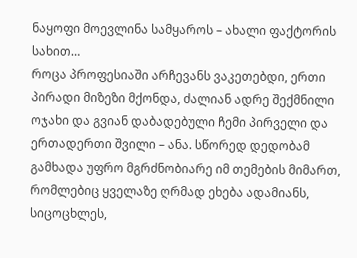ნაყოფი მოევლინა სამყაროს – ახალი ფაქტორის სახით…
როცა პროფესიაში არჩევანს ვაკეთებდი, ერთი პირადი მიზეზი მქონდა, ძალიან ადრე შექმნილი ოჯახი და გვიან დაბადებული ჩემი პირველი და ერთადერთი შვილი – ანა. სწორედ დედობამ გამხადა უფრო მგრძნობიარე იმ თემების მიმართ, რომლებიც ყველაზე ღრმად ეხება ადამიანს, სიცოცხლეს,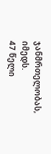ჯანმრთელობას, იმედს.
47 წელი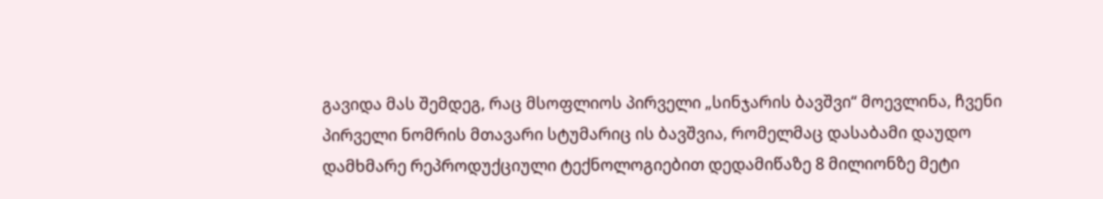გავიდა მას შემდეგ, რაც მსოფლიოს პირველი „სინჯარის ბავშვი“ მოევლინა, ჩვენი პირველი ნომრის მთავარი სტუმარიც ის ბავშვია, რომელმაც დასაბამი დაუდო დამხმარე რეპროდუქციული ტექნოლოგიებით დედამიწაზე 8 მილიონზე მეტი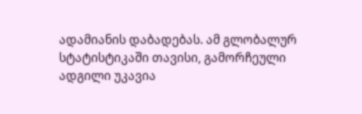ადამიანის დაბადებას. ამ გლობალურ სტატისტიკაში თავისი, გამორჩეული ადგილი უკავია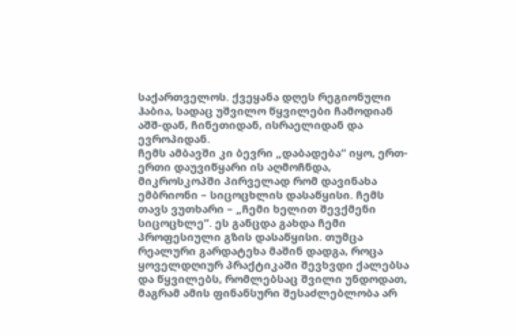საქართველოს. ქვეყანა დღეს რეგიონული ჰაბია, სადაც უშვილო წყვილები ჩამოდიან აშშ-დან, ჩინეთიდან, ისრაელიდან და ევროპიდან.
ჩემს ამბავში კი ბევრი „დაბადება“ იყო, ერთ-ერთი დაუვიწყარი ის აღმოჩნდა, მიკროსკოპში პირველად რომ დავინახა ემბრიონი – სიცოცხლის დასაწყისი. ჩემს თავს ვუთხარი – „ჩემი ხელით შევქმენი სიცოცხლე“. ეს განცდა გახდა ჩემი პროფესიული გზის დასაწყისი. თუმცა რეალური გარდატეხა მაშინ დადგა, როცა ყოველდღიურ პრაქტიკაში შევხვდი ქალებსა და წყვილებს, რომლებსაც შვილი უნდოდათ, მაგრამ ამის ფინანსური შესაძლებლობა არ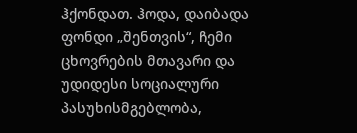ჰქონდათ. ჰოდა, დაიბადა ფონდი „შენთვის“, ჩემი ცხოვრების მთავარი და უდიდესი სოციალური პასუხისმგებლობა,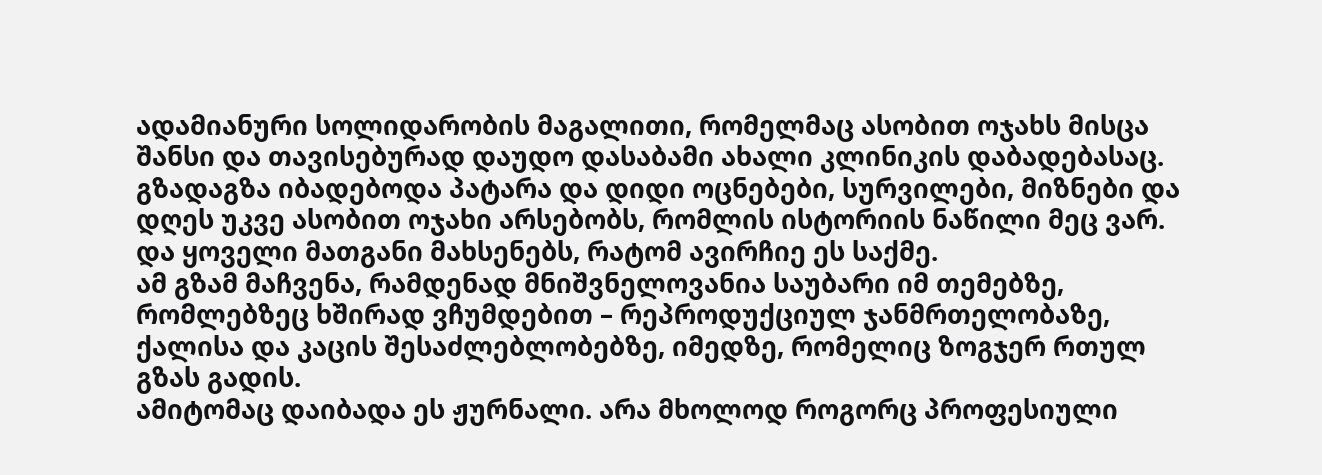ადამიანური სოლიდარობის მაგალითი, რომელმაც ასობით ოჯახს მისცა შანსი და თავისებურად დაუდო დასაბამი ახალი კლინიკის დაბადებასაც. გზადაგზა იბადებოდა პატარა და დიდი ოცნებები, სურვილები, მიზნები და დღეს უკვე ასობით ოჯახი არსებობს, რომლის ისტორიის ნაწილი მეც ვარ. და ყოველი მათგანი მახსენებს, რატომ ავირჩიე ეს საქმე.
ამ გზამ მაჩვენა, რამდენად მნიშვნელოვანია საუბარი იმ თემებზე, რომლებზეც ხშირად ვჩუმდებით – რეპროდუქციულ ჯანმრთელობაზე, ქალისა და კაცის შესაძლებლობებზე, იმედზე, რომელიც ზოგჯერ რთულ გზას გადის.
ამიტომაც დაიბადა ეს ჟურნალი. არა მხოლოდ როგორც პროფესიული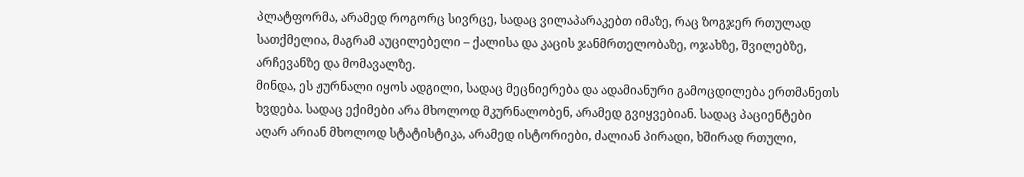პლატფორმა, არამედ როგორც სივრცე, სადაც ვილაპარაკებთ იმაზე, რაც ზოგჯერ რთულად სათქმელია, მაგრამ აუცილებელი – ქალისა და კაცის ჯანმრთელობაზე, ოჯახზე, შვილებზე, არჩევანზე და მომავალზე.
მინდა, ეს ჟურნალი იყოს ადგილი, სადაც მეცნიერება და ადამიანური გამოცდილება ერთმანეთს ხვდება. სადაც ექიმები არა მხოლოდ მკურნალობენ, არამედ გვიყვებიან. სადაც პაციენტები აღარ არიან მხოლოდ სტატისტიკა, არამედ ისტორიები, ძალიან პირადი, ხშირად რთული,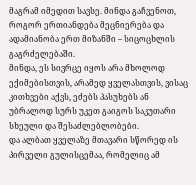მაგრამ იმედით სავსე. მინდა გაჩვენოთ, როგორ ერთიანდება მეცნიერება და ადამიანობა ერთ მიზანში – სიცოცხლის გაგრძელებაში.
მინდა, ეს სივრცე იყოს არა მხოლოდ ექიმებისთვის, არამედ ყველასთვის, ვისაც კითხვები აქვს, ეძებს პასუხებს ან უბრალოდ სურს უკეთ გაიგოს საკუთარი სხეული და შესაძლებლობები.
და ალბათ ყველაზე მთავარი სწორედ ის პირველი გულისცემაა, რომელიც ამ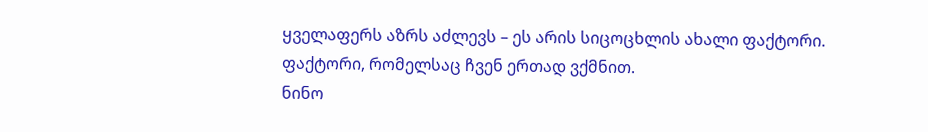ყველაფერს აზრს აძლევს – ეს არის სიცოცხლის ახალი ფაქტორი.
ფაქტორი, რომელსაც ჩვენ ერთად ვქმნით.
ნინო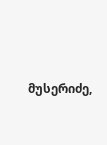მუსერიძე,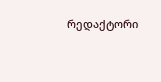რედაქტორი